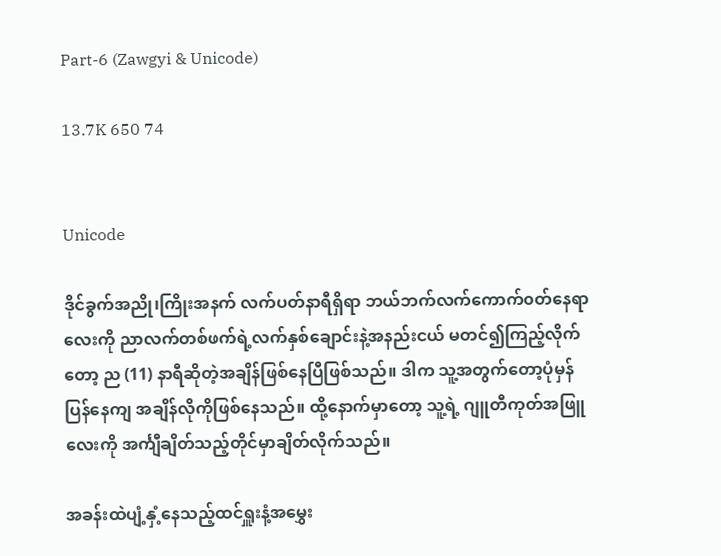Part-6 (Zawgyi & Unicode)

13.7K 650 74


Unicode

ဒိုင်ခွက်အညို၊ကြိုးအနက် လက်ပတ်နာရီရှိရာ ဘယ်ဘက်လက်ကောက်၀တ်နေရာလေးကို ညာလက်တစ်ဖက်ရဲ့လက်‌နှစ်ချောင်းနဲ့အနည်းငယ် မတင်၍ကြည့်လိုက်တော့ ည (11) နာရီဆိုတဲ့အချိန်ဖြစ်နေပြီဖြစ်သည်။ ဒါက သူ့အတွက်တော့ပုံမှန်ပြန်နေကျ အချိန်လိုကိုဖြစ်နေသည်။ ထို့နောက်မှာတော့ သူ့ရဲ့ ဂျူတီကုတ်အဖြူလေးကို အင်္ကျီချိတ်သည့်တိုင်မှာချိတ်လိုက်သည်။

အခန်းထဲပျံ့နှံ့နေသည့်ထင်ရှူး‌နံ့‌အမွှေး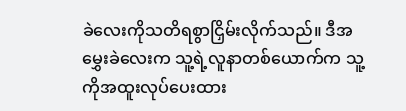ခဲလေးကိုသတိရစွာငြှိမ်းလိုက်သည်။ ဒီအမွှေးခဲလေးက သူ့ရဲ့လူ‌နာတစ်ယောက်က သူ့ကိုအထူးလုပ်ပေးထား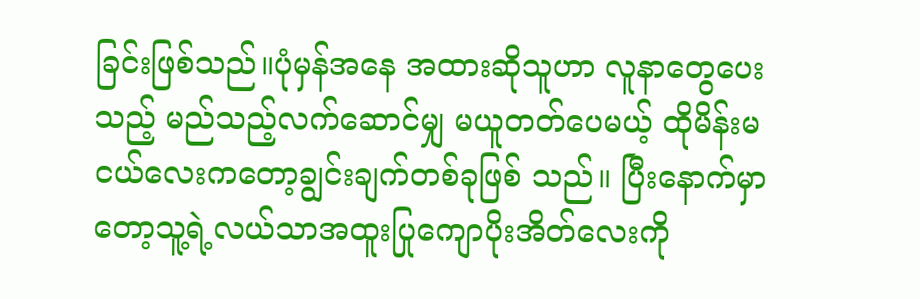ခြင်းဖြစ်သည်။ပုံမှန်အနေ အထားဆိုသူဟာ လူနာတွေပေးသည့် မည်သည့်လက်ဆောင်မျှ မယူတတ်ပေမယ့် ထိုမိန်းမငယ်လေးကတော့ချွင်းချက်တစ်ခုဖြစ် သည်။ ပြီးနောက်မှာတော့သူ့ရဲ့လယ်သာအထူးပြုကျောပိုးအိတ်လေးကို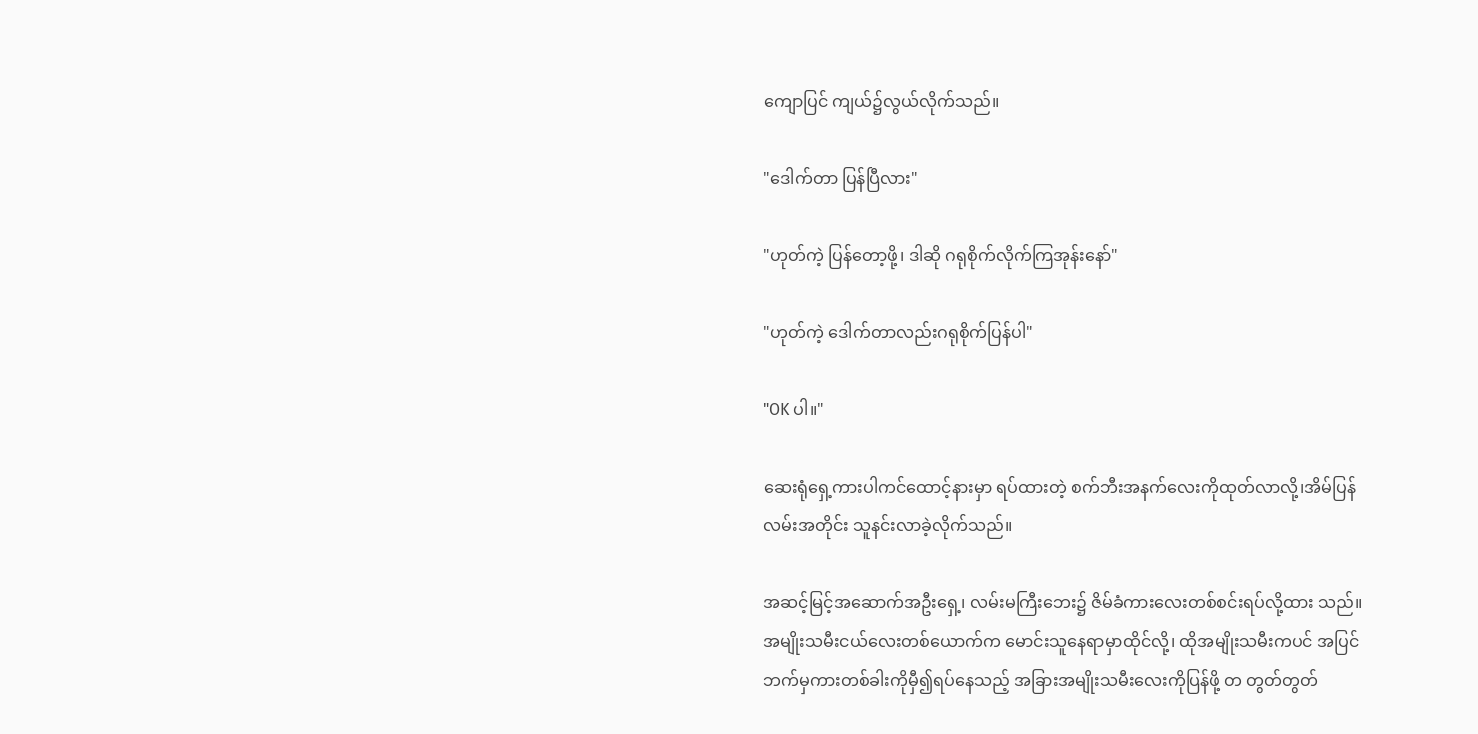ကျောပြင် ကျယ်၌လွယ်လိုက်သည်။

"ဒေါက်တာ ပြန်ပြီလား"

"ဟုတ်ကဲ့ ပြန်တော့ဖို့၊ ဒါဆို ဂရုစိုက်လိုက်ကြအုန်းနော်"

"ဟုတ်ကဲ့ ဒေါက်တာလည်းဂရုစိုက်ပြန်ပါ"

"OK ပါ။"

ဆေးရုံရှေ့ကားပါကင်ထောင့်နားမှာ ရပ်ထားတဲ့ စက်ဘီးအနက်လေးကိုထုတ်လာလို့၊အိမ်ပြန်လမ်းအတိုင်း သူနင်းလာခဲ့လိုက်သည်။

အဆင့်မြင့်အဆောက်အဦးရှေ့၊ လမ်းမကြီးဘေး၌ ဇိမ်ခံကားလေးတစ်စင်းရပ်လို့ထား သည်။ အမျိုးသမီးငယ်လေးတစ်ယောက်က မောင်းသူနေရာမှာထိုင်လို့၊ ထိုအမျိုးသမီးကပင် အပြင်ဘက်မှကားတစ်ခါးကိုမှီ၍ရပ်နေသည့် အခြားအမျိုးသမီးလေးကိုပြန်ဖို့ တ တွတ်တွတ်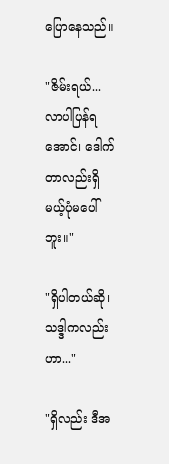ပြောနေသည်။

"ဇိမ်းရယ်...လာပါပြန်ရအောင်၊ ဒေါက်တာလည်းရှိမယ့်ပုံမပေါ်ဘူး။"

"ရှိပါတယ်ဆို၊ သဒ္ဒါကလည်းဟာ..."

"ရှိလည်း ဒီအ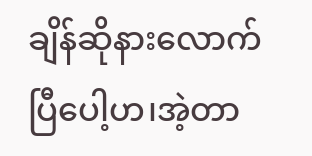ချိန်ဆိုနားလောက်ပြီပေါ့ဟ၊အဲ့တာ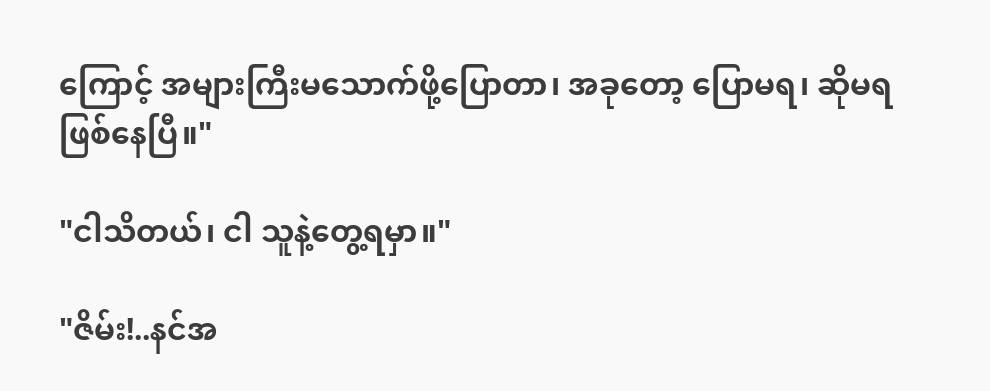ကြောင့် အများကြီးမသောက်ဖို့ပြောတာ၊ အခုတော့ ပြောမရ၊ ဆိုမရ ဖြစ်နေပြီ။"

"ငါသိတယ်၊ ငါ သူနဲ့တွေ့ရမှာ။"

"ဇိမ်း!..နင်အ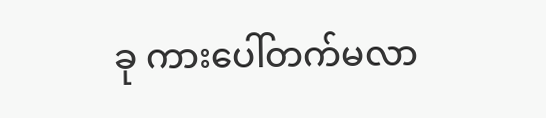ခု ကားပေါ်တက်မလာ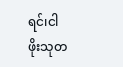ရင်၊ငါ
ဖိုးသုတ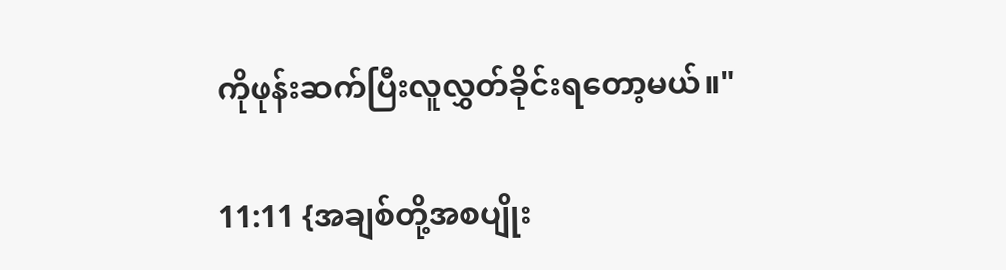ကိုဖုန်းဆက်ပြီးလူလွှတ်ခိုင်း‌ရတော့မယ်။"

11:11 {အချစ်တို့အစပျိုး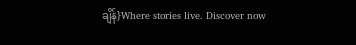ချိန်}Where stories live. Discover now